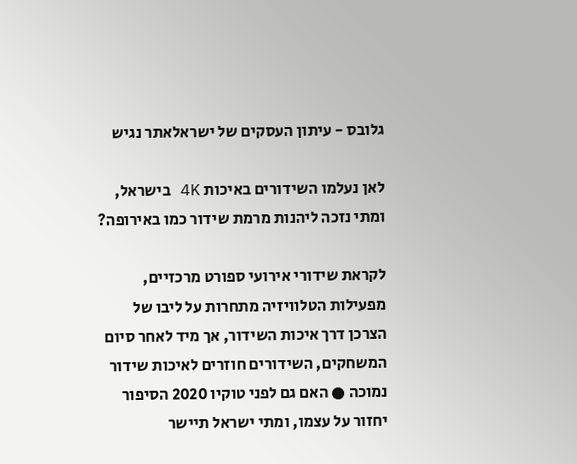גלובס - עיתון העסקים של ישראלאתר נגיש

לאן נעלמו השידורים באיכות 4K בישראל, ומתי נזכה ליהנות מרמת שידור כמו באירופה?

לקראת שידורי אירועי ספורט מרכזיים, מפעילות הטלוויזיה מתחרות על ליבו של הצרכן דרך איכות השידור, אך מיד לאחר סיום המשחקים, השידורים חוזרים לאיכות שידור נמוכה ● האם גם לפני טוקיו 2020 הסיפור יחזור על עצמו, ומתי ישראל תיישר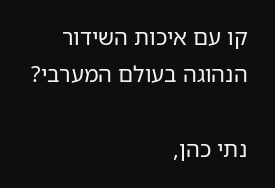קו עם איכות השידור הנהוגה בעולם המערבי?

נתי כהן,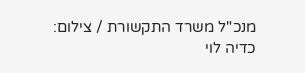מנכ"ל משרד התקשורת / צילום: כדיה לוי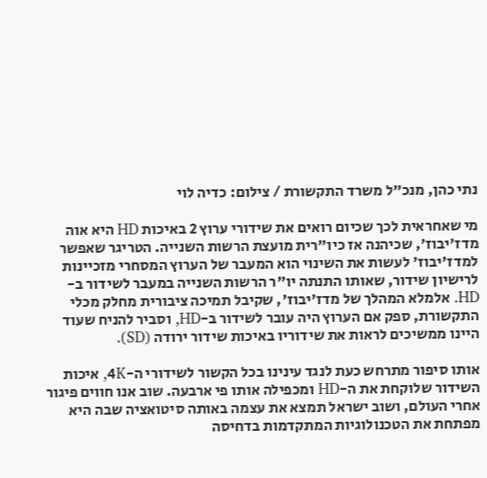נתי כהן, מנכ"ל משרד התקשורת / צילום: כדיה לוי

מי שאחראית לכך שכיום רואים את שידורי ערוץ 2 באיכות HD היא אוה מדז'יבוז', שכיהנה אז כיו"רית מועצת הרשות השנייה. הטריגר שאפשר למדז'יבוז' לעשות את השינוי הוא המעבר של הערוץ המסחרי מזכיינות לרישיון שידור, שאותו התנתה יו"ר הרשות השנייה במעבר לשידור ב-HD. אלמלא המהלך של מדז'יבוז', שקיבל תמיכה ציבורית מחלק מכלי התקשורת, ספק אם הערוץ היה עובר לשידור ב-HD, וסביר להניח שעוד היינו ממשיכים לראות את שידוריו באיכות שידור ירודה (SD).

אותו סיפור מתרחש כעת לנגד עינינו בכל הקשור לשידורי ה-4K, איכות השידור שלוקחת את ה-HD ומכפילה אותו פי ארבעה. שוב אנו חווים פיגור אחרי העולם, ושוב ישראל תמצא את עצמה באותה סיטואציה שבה היא מפתחת את הטכנולוגיות המתקדמות בדחיסה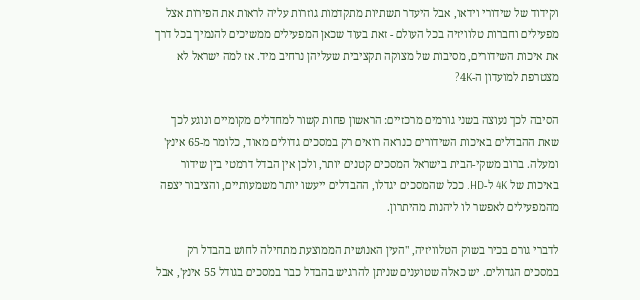וקידוד של שידורי וידאו, אבל היעדר תשתיות מתקדמות גוזרות עליה לראות את הפירות אצל מפעילים וחברות טלוויזיה בכל העולם - זאת בעוד שכאן המפעילים ממשיכים להנמיך בכל דרך את איכות השידורים, מסיבות של מצוקה תקציבית שעליהן נרחיב מיד. אז למה ישראל לא מצטרפת למועדון ה-4K?

הסיבה לכך נעוצה בשני גורמים מרכזיים: הראשון פחות קשור למחדלים מקומיים ונוגע לכך שאת ההבדלים באיכות השידורים כנראה רואים רק במסכים גדולים מאוד, כלומר מ-65 אינץ' ומעלה. ברוב משקי-הבית בישראל המסכים קטנים יותר, ולכן אין הבדל דרמטי בין שידור באיכות של 4K ל-HD. ככל שהמסכים יגדלו, ההבדלים ייעשו יותר משמעותיים, והציבור יצפה מהמפעילים לאפשר לו ליהנות מהיתרון.

לדברי גורם בכיר בשוק הטלוויזיה, "העין האנושית הממוצעת מתחילה לחוש בהבדל רק במסכים הגדולים. יש כאלה שטוענים שניתן להרגיש בהבדל כבר במסכים בגודל 55 אינץ', אבל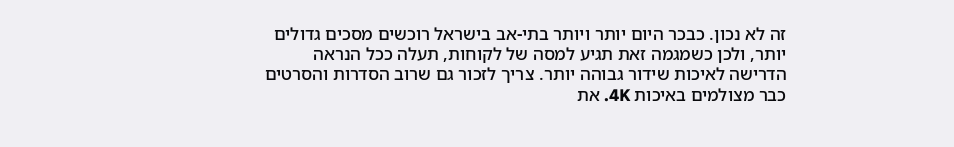זה לא נכון. כבכר היום יותר ויותר בתי-אב בישראל רוכשים מסכים גדולים יותר, ולכן כשמגמה זאת תגיע למסה של לקוחות, תעלה ככל הנראה הדרישה לאיכות שידור גבוהה יותר. צריך לזכור גם שרוב הסדרות והסרטים כבר מצולמים באיכות 4K. את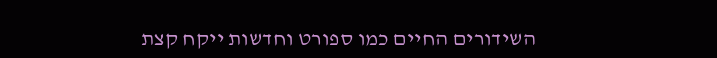השידורים החיים כמו ספורט וחדשות ייקח קצת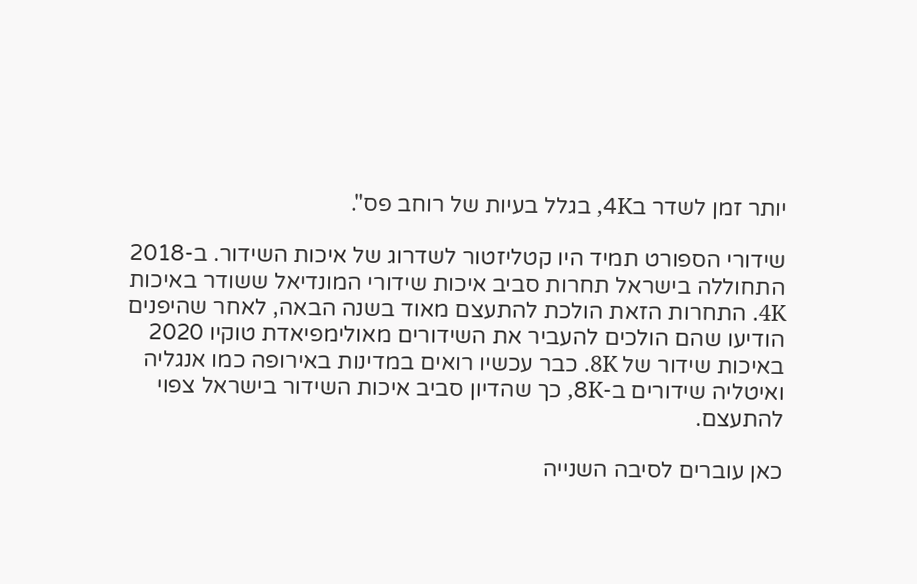יותר זמן לשדר ב4K, בגלל בעיות של רוחב פס".

שידורי הספורט תמיד היו קטליזטור לשדרוג של איכות השידור. ב-2018 התחוללה בישראל תחרות סביב איכות שידורי המונדיאל ששודר באיכות 4K. התחרות הזאת הולכת להתעצם מאוד בשנה הבאה, לאחר שהיפנים הודיעו שהם הולכים להעביר את השידורים מאולימפיאדת טוקיו 2020 באיכות שידור של 8K. כבר עכשיו רואים במדינות באירופה כמו אנגליה ואיטליה שידורים ב-8K, כך שהדיון סביב איכות השידור בישראל צפוי להתעצם.

כאן עוברים לסיבה השנייה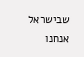שבישראל אנחנו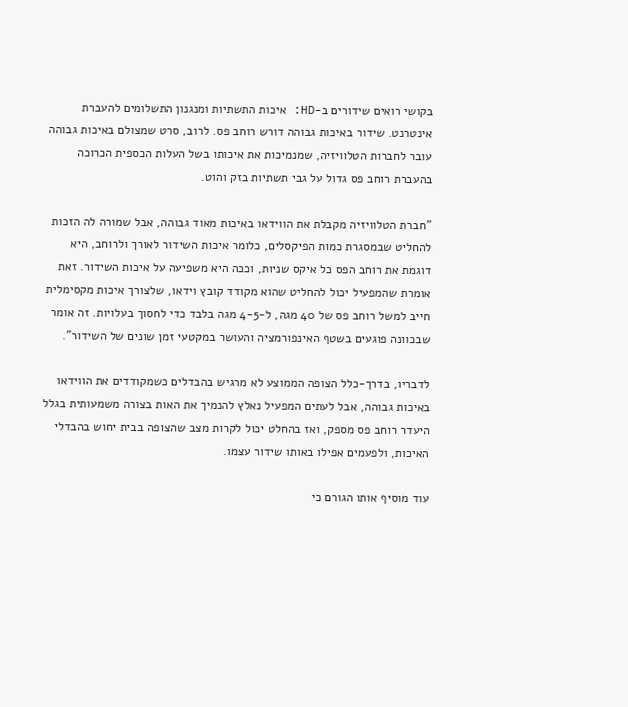בקושי רואים שידורים ב-HD: איכות התשתיות ומנגנון התשלומים להעברת אינטרנט. שידור באיכות גבוהה דורש רוחב פס. לרוב, סרט שמצולם באיכות גבוהה עובר לחברות הטלוויזיה, שמנמיכות את איכותו בשל העלות הכספית הכרוכה בהעברת רוחב פס גדול על גבי תשתיות בזק והוט.

"חברת הטלוויזיה מקבלת את הווידאו באיכות מאוד גבוהה, אבל שמורה לה הזכות להחליט שבמסגרת כמות הפיקסלים, כלומר איכות השידור לאורך ולרוחב, היא דוגמת את רוחב הפס כל איקס שניות, וככה היא משפיעה על איכות השידור. זאת אומרת שהמפעיל יכול להחליט שהוא מקודד קובץ וידאו, שלצורך איכות מקסימלית חייב למשל רוחב פס של 40 מגה, ל-4-5 מגה בלבד כדי לחסוך בעלויות. זה אומר שבכוונה פוגעים בשטף האינפורמציה והעושר במקטעי זמן שונים של השידור".

לדבריו, בדרך-כלל הצופה הממוצע לא מרגיש בהבדלים כשמקודדים את הווידאו באיכות גבוהה, אבל לעתים המפעיל נאלץ להנמיך את האות בצורה משמעותית בגלל היעדר רוחב פס מספק, ואז בהחלט יכול לקרות מצב שהצופה בבית יחוש בהבדלי האיכות, ולפעמים אפילו באותו שידור עצמו.

עוד מוסיף אותו הגורם כי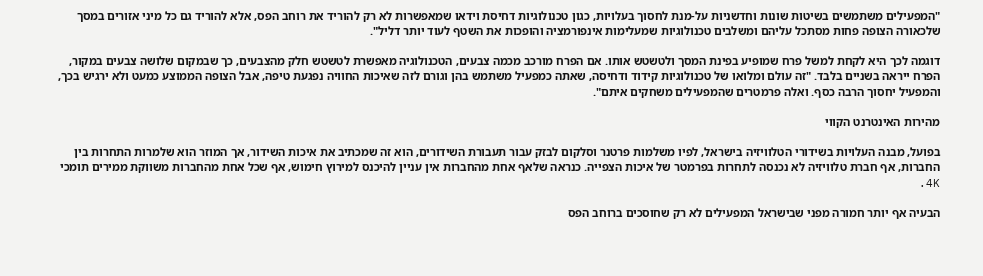"המפעילים משתמשים בשיטות שונות וחדשניות על-מנת לחסוך בעלויות, כגון טכנולוגיות דחיסת וידאו שמאפשרות לא רק להוריד את רוחב הפס, אלא להוריד גם כל מיני אזורים במסך שלכאורה הצופה פחות מסתכל עליהם ומשלבים טכנולוגיות שמעלימות אינפורמציה והופכות את השטף לעוד יותר דליל".

דוגמה לכך היא לקחת למשל פרח שמופיע בפינת המסך ולטשטש אותו. אם הפרח מורכב מכמה צבעים, הטכנולוגיה מאפשרת לטשטש חלק מהצבעים, כך שבמקום שלושה צבעים במקור, הפרח ייראה בשניים בלבד. "זה עולם ומלואו של טכנולוגיות קידוד ודחיסה, שאתה כמפעיל משתמש בהן וגורם לזה שאיכות החוויה נפגעת טיפה, אבל הצופה הממוצע כמעט ולא ירגיש בכך, והמפעיל יחסוך הרבה כסף. ואלה פרמטרים שהמפעילים משחקים איתם".

מהירות האינטרנט הקווי

בפועל, מבנה העלויות בשידורי הטלוויזיה בישראל, לפיו משלמות פרטנר וסלקום לבזק עבור תעבורת השידורים, הוא זה שמכתיב את איכות השידור, אך המוזר הוא שלמרות התחרות בין החברות, אף חברת טלוויזיה לא נכנסה לתחרות בפרמטר של איכות הצפייה. כנראה שלאף אחת מהחברות אין עניין להיכנס למירוץ חימוש, אף שכל אחת מהחברות משווקת ממירים תומכי 4K.

הבעיה אף יותר חמורה מפני שבישראל המפעילים לא רק שחוסכים ברוחב הפס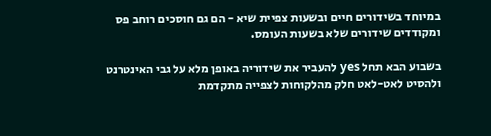במיוחד בשידורים חיים ובשעות צפיית שיא - הם גם חוסכים רוחב פס ומקודדים שידורים שלא בשעות העומס.

בשבוע הבא תחל yes להעביר את שידוריה באופן מלא על גבי האינטרנט ולהסיט לאט-לאט חלק מהלקוחות לצפייה מתקדמת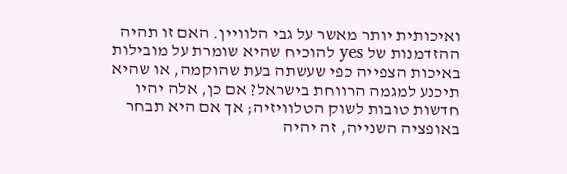ואיכותית יותר מאשר על גבי הלוויין. האם זו תהיה ההזדמנות של yes להוכיח שהיא שומרת על מובילות באיכות הצפייה כפי שעשתה בעת שהוקמה, או שהיא תיכנע למגמה הרווחת בישראל? אם כן, אלה יהיו חדשות טובות לשוק הטלוויזיה; אך אם היא תבחר באופציה השנייה, זה יהיה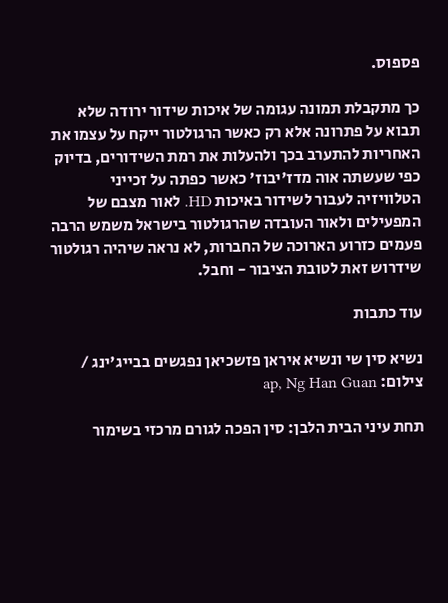פספוס.

כך מתקבלת תמונה עגומה של איכות שידור ירודה שלא תבוא על פתרונה אלא רק כאשר הרגולטור ייקח על עצמו את האחריות להתערב בכך ולהעלות את רמת השידורים, בדיוק כפי שעשתה אוה מדז'יבוז' כאשר כפתה על זכייני הטלוויזיה לעבור לשידור באיכות HD. לאור מצבם של המפעילים ולאור העובדה שהרגולטור בישראל משמש הרבה פעמים כזרוע הארוכה של החברות, לא נראה שיהיה רגולטור שידרוש זאת לטובת הציבור - וחבל.

עוד כתבות

נשיא סין שי ונשיא איראן פזשכיאן נפגשים בבייג'ינג / צילום: ap, Ng Han Guan

תחת עיני הבית הלבן: סין הפכה לגורם מרכזי בשימור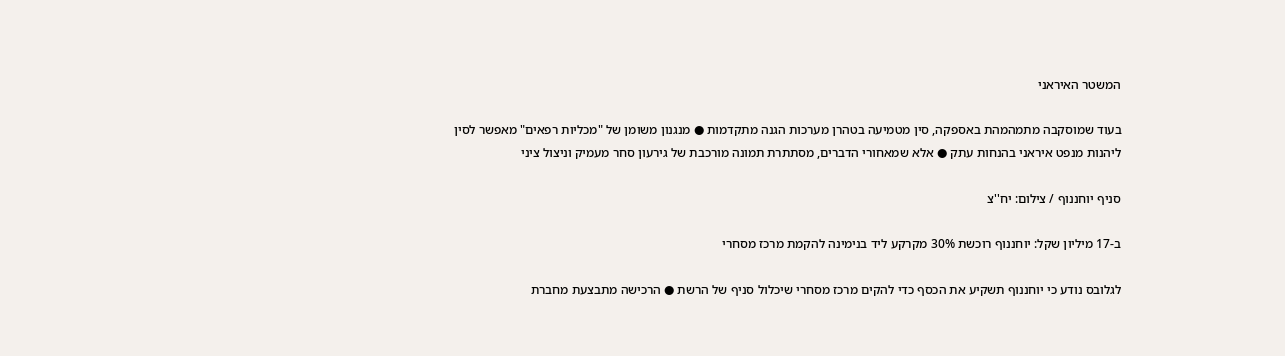המשטר האיראני

בעוד שמוסקבה מתמהמהת באספקה, סין מטמיעה בטהרן מערכות הגנה מתקדמות ● מנגנון משומן של "מכליות רפאים" מאפשר לסין ליהנות מנפט איראני בהנחות עתק ● אלא שמאחורי הדברים, מסתתרת תמונה מורכבת של גירעון סחר מעמיק וניצול ציני

סניף יוחננוף / צילום: יח''צ

ב-17 מיליון שקל: יוחננוף רוכשת 30% מקרקע ליד בנימינה להקמת מרכז מסחרי

לגלובס נודע כי יוחננוף תשקיע את הכסף כדי להקים מרכז מסחרי שיכלול סניף של הרשת ● הרכישה מתבצעת מחברת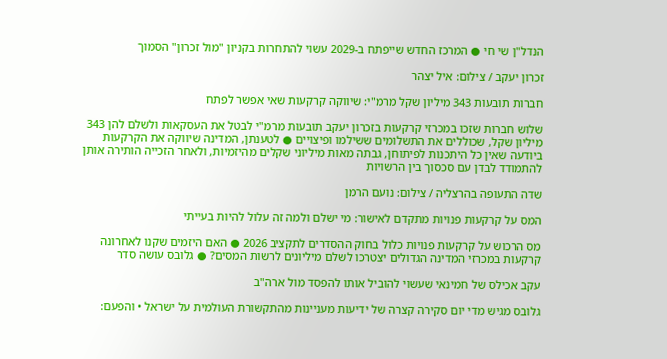הנדל"ן שי חי ● המרכז החדש שייפתח ב-2029 עשוי להתחרות בקניון "מול זכרון" הסמוך

זכרון יעקב / צילום: איל יצהר

חברות תובעות 343 מיליון שקל מרמ"י: שיווקה קרקעות שאי אפשר לפתח

שלוש חברות שזכו במכרזי קרקעות בזכרון יעקב תובעות מרמ"י לבטל את העסקאות ולשלם להן 343 מיליון שקל, שכוללים את התשלומים ששילמו ופיצויים ● לטענתן, המדינה שיווקה את הקרקעות ביודעה שאין כל היתכנות לפיתוחן, גבתה מאות מיליוני שקלים מהיזמיות, ולאחר הזכייה הותירה אותן להתמודד לבדן עם סכסוך בין הרשויות

שדה התעופה בהרצליה / צילום: נועם הרמן

המס על קרקעות פנויות מתקדם לאישור: מי ישלם ולמה זה עלול להיות בעייתי

מס הרכוש על קרקעות פנויות כלול בחוק ההסדרים לתקציב 2026 ● האם היזמים שקנו לאחרונה קרקעות במכרזי המדינה הגדולים יצטרכו לשלם מיליונים לרשות המסים? ● גלובס עושה סדר

עקב אכילס של חמינאי שעשוי להוביל אותו להפסד מול ארה"ב

גלובס מגיש מדי יום סקירה קצרה של ידיעות מעניינות מהתקשורת העולמית על ישראל • והפעם: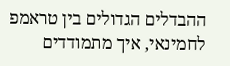ההבדלים הגדולים בין טראמפ לחמינאי, איך מתמודדים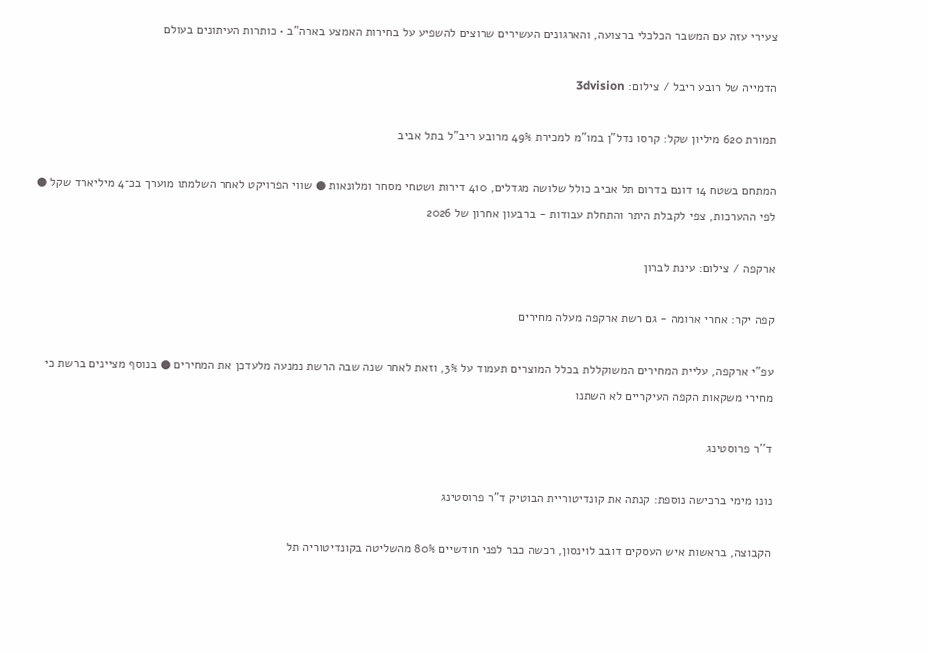צעירי עזה עם המשבר הכלכלי ברצועה, והארגונים העשירים שרוצים להשפיע על בחירות האמצע בארה"ב • כותרות העיתונים בעולם

הדמייה של רובע ריבל / צילום: 3dvision

תמורת 620 מיליון שקל: קרסו נדל"ן במו"מ למכירת 49% מרובע ריב"ל בתל אביב

המתחם בשטח 14 דונם בדרום תל אביב כולל שלושה מגדלים, 410 דירות ושטחי מסחר ומלונאות ● שווי הפרויקט לאחר השלמתו מוערך בכ־4 מיליארד שקל ● לפי ההערכות, צפי לקבלת היתר והתחלת עבודות - ברבעון אחרון של 2026

ארקפה / צילום: עינת לברון

קפה יקר: אחרי ארומה - גם רשת ארקפה מעלה מחירים

עפ"י ארקפה, עליית המחירים המשוקללת בכלל המוצרים תעמוד על 3%, וזאת לאחר שנה שבה הרשת נמנעה מלעדכן את המחירים ● בנוסף מציינים ברשת כי מחירי משקאות הקפה העיקריים לא השתנו

ד''ר פרוסטינג

נונו מימי ברכישה נוספת: קנתה את קונדיטוריית הבוטיק ד"ר פרוסטינג

הקבוצה, בראשות איש העסקים דובב לוינסון, רכשה כבר לפני חודשיים 80% מהשליטה בקונדיטוריה תל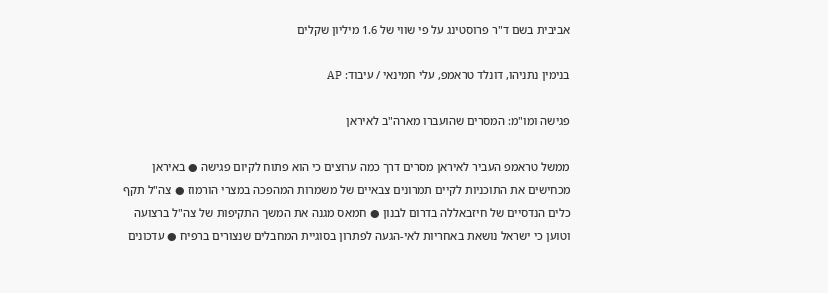אביבית בשם ד"ר פרוסטינג על פי שווי של 1.6 מיליון שקלים

בנימין נתניהו, דונלד טראמפ, עלי חמינאי / עיבוד: AP

פגישה ומו"מ: המסרים שהועברו מארה"ב לאיראן

ממשל טראמפ העביר לאיראן מסרים דרך כמה ערוצים כי הוא פתוח לקיום פגישה ● באיראן מכחישים את התוכניות לקיים תמרונים צבאיים של משמרות המהפכה במצרי הורמוז ● צה"ל תקף כלים הנדסיים של חיזבאללה בדרום לבנון ● חמאס מגנה את המשך התקיפות של צה"ל ברצועה וטוען כי ישראל נושאת באחריות לאי-הגעה לפתרון בסוגיית המחבלים שנצורים ברפיח ● עדכונים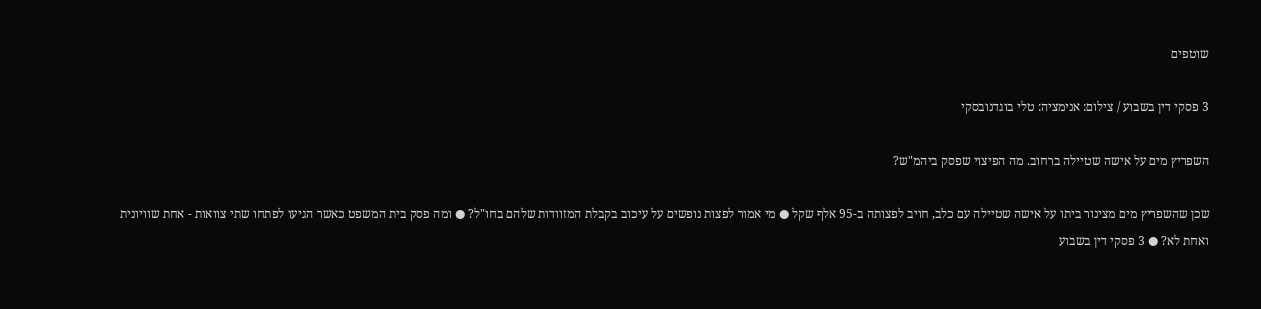שוטפים

3 פסקי דין בשבוע / צילום: אנימציה: טלי בוגדנובסקי

השפריץ מים על אישה שטיילה ברחוב. מה הפיצוי שפסק ביהמ"ש?

שכן שהשפריץ מים מצינור ביתו על אישה שטיילה עם כלב, חויב לפצותה ב-95 אלף שקל ● מי אמור לפצות נופשים על עיכוב בקבלת המזוודות שלהם בחו"ל? ● ומה פסק בית המשפט כאשר הגיעו לפתחו שתי צוואות - אחת שוויונית ואחת לא? ● 3 פסקי דין בשבוע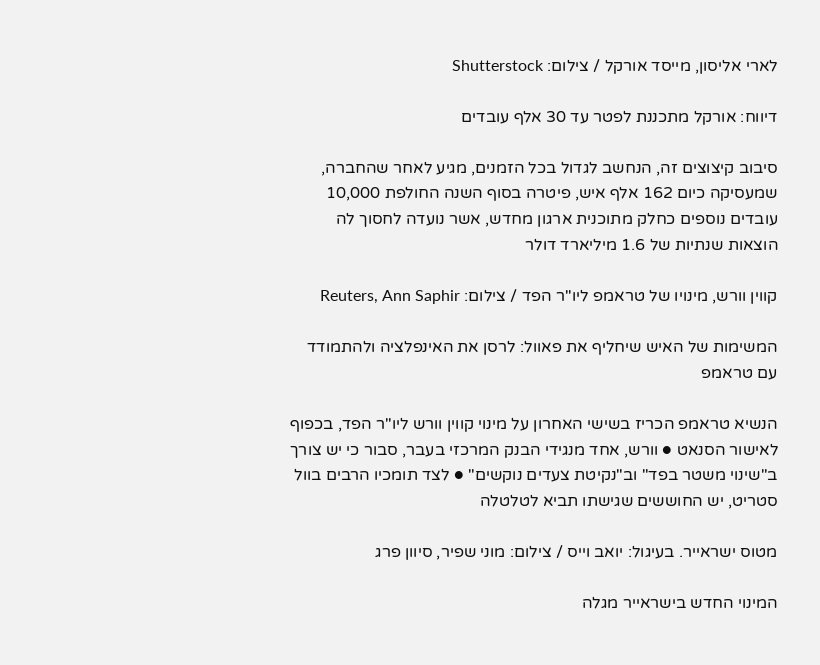לארי אליסון, מייסד אורקל / צילום: Shutterstock

דיווח: אורקל מתכננת לפטר עד 30 אלף עובדים

סיבוב קיצוצים זה, הנחשב לגדול בכל הזמנים, מגיע לאחר שהחברה, שמעסיקה כיום 162 אלף איש, פיטרה בסוף השנה החולפת 10,000 עובדים נוספים כחלק מתוכנית ארגון מחדש, אשר נועדה לחסוך לה הוצאות שנתיות של 1.6 מיליארד דולר

קווין וורש, מינויו של טראמפ ליו''ר הפד / צילום: Reuters, Ann Saphir

המשימות של האיש שיחליף את פאוול: לרסן את האינפלציה ולהתמודד עם טראמפ

הנשיא טראמפ הכריז בשישי האחרון על מינוי קווין וורש ליו"ר הפד, בכפוף לאישור הסנאט ● וורש, אחד מנגידי הבנק המרכזי בעבר, סבור כי יש צורך ב"שינוי משטר בפד" וב"נקיטת צעדים נוקשים" ● לצד תומכיו הרבים בוול סטריט, יש החוששים שגישתו תביא לטלטלה

מטוס ישראייר. בעיגול: יואב וייס / צילום: מוני שפיר, סיוון פרג

המינוי החדש בישראייר מגלה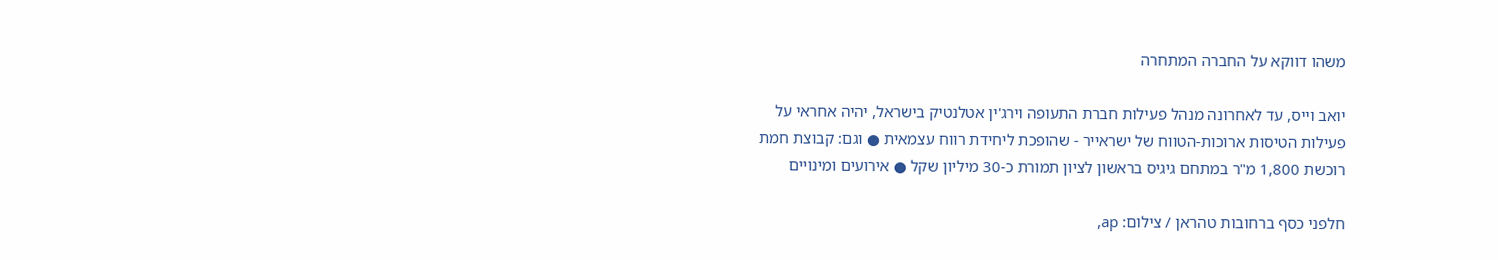משהו דווקא על החברה המתחרה

יואב וייס, עד לאחרונה מנהל פעילות חברת התעופה וירג'ין אטלנטיק בישראל, יהיה אחראי על פעילות הטיסות ארוכות-הטווח של ישראייר - שהופכת ליחידת רווח עצמאית ● וגם: קבוצת חמת רוכשת 1,800 מ"ר במתחם גיגיס בראשון לציון תמורת כ-30 מיליון שקל ● אירועים ומינויים

חלפני כסף ברחובות טהראן / צילום: ap,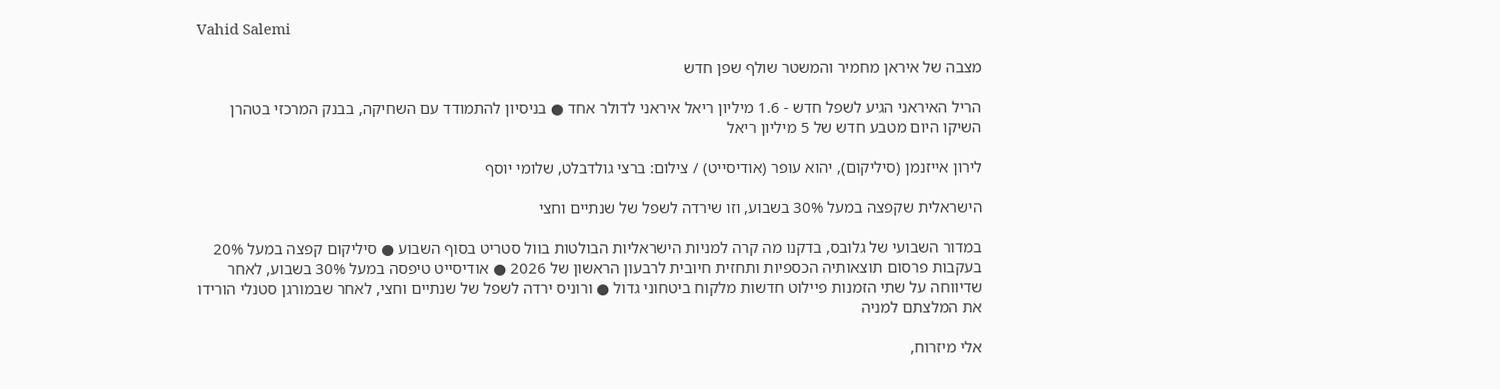Vahid Salemi

מצבה של איראן מחמיר והמשטר שולף שפן חדש

הריל האיראני הגיע לשפל חדש - 1.6 מיליון ריאל איראני לדולר אחד ● בניסיון להתמודד עם השחיקה, בבנק המרכזי בטהרן השיקו היום מטבע חדש של 5 מיליון ריאל

לירון אייזנמן (סיליקום), יהוא עופר (אודיסייט) / צילום: ברצי גולדבלט, שלומי יוסף

הישראלית שקפצה במעל 30% בשבוע, וזו שירדה לשפל של שנתיים וחצי

במדור השבועי של גלובס, בדקנו מה קרה למניות הישראליות הבולטות בוול סטריט בסוף השבוע ● סיליקום קפצה במעל 20% בעקבות פרסום תוצאותיה הכספיות ותחזית חיובית לרבעון הראשון של 2026 ● אודיסייט טיפסה במעל 30% בשבוע, לאחר שדיווחה על שתי הזמנות פיילוט חדשות מלקוח ביטחוני גדול ● ורוניס ירדה לשפל של שנתיים וחצי, לאחר שבמורגן סטנלי הורידו את המלצתם למניה

אלי מיזרוח,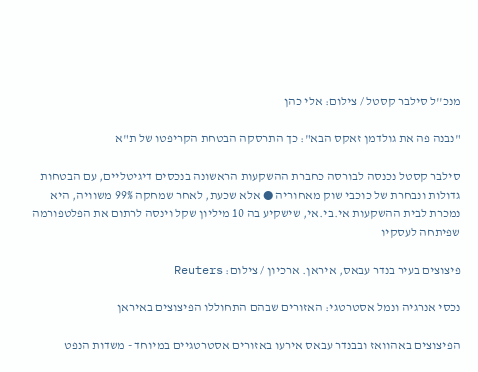מנכ''ל סילבר קסטל / צילום: אלי כהן

"נבנה פה את גולדמן זאקס הבא": כך התרסקה הבטחת הקריפטו של ת"א

סילבר קסטל נכנסה לבורסה כחברת ההשקעות הראשונה בנכסים דיגיטליים, עם הבטחות גדולות ונבחרת של כוכבי שוק מאחוריה ● אלא שכעת, לאחר שמחקה 99% משוויה, היא נמכרת לבית ההשקעות אי.בי.אי, שישקיע בה 10 מיליון שקל וינסה לרתום את הפלטפורמה שפיתחה לעסקיו

פיצוצים בעיר בנדר עבאס, איראן. ארכיון / צילום: Reuters

נכסי אנרגיה ונמל אסטרטגי: האזורים שבהם התחוללו הפיצוצים באיראן

הפיצוצים באהוואז ובבנדר עבאס אירעו באזורים אסטרטגיים במיוחד - משדות הנפט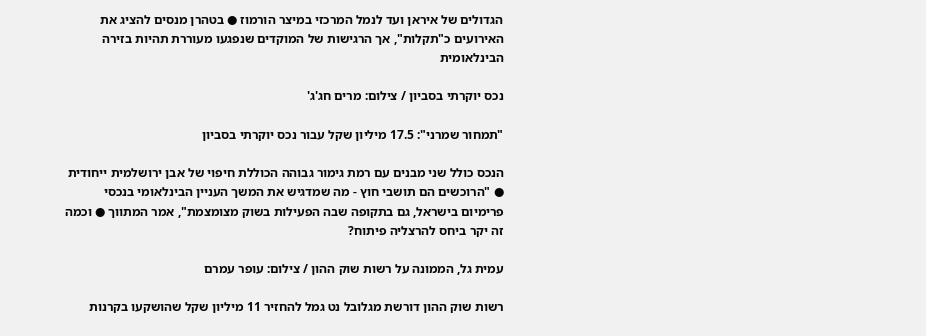הגדולים של איראן ועד לנמל המרכזי במיצר הורמוז ● בטהרן מנסים להציג את האירועים כ"תקלות", אך הרגישות של המוקדים שנפגעו מעוררת תהיות בזירה הבינלאומית

נכס יוקרתי בסביון / צילום: מרים חג'ג'

"תמחור שמרני": 17.5 מיליון שקל עבור נכס יוקרתי בסביון

הנכס כולל שני מבנים עם רמת גימור גבוהה הכוללת חיפוי של אבן ירושלמית ייחודית ● "הרוכשים הם תושבי חוץ - מה שמדגיש את המשך העניין הבינלאומי בנכסי פרימיום בישראל, גם בתקופה שבה הפעילות בשוק מצומצמת", אמר המתווך ● וכמה זה יקר ביחס להרצליה פיתוח?

עמית גל, הממונה על רשות שוק ההון / צילום: עופר עמרם

רשות שוק ההון דורשת מגלובל נט גמל להחזיר 11 מיליון שקל שהושקעו בקרנות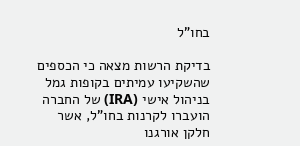בחו"ל

בדיקת הרשות מצאה כי הכספים שהשקיעו עמיתים בקופות גמל בניהול אישי (IRA) של החברה הועברו לקרנות בחו"ל, אשר חלקן אורגנו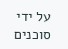על ידי סוכנים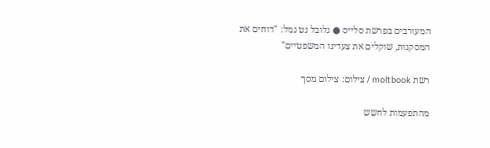המעורבים בפרשת סלייס ● גלובל נט גמל: "דוחים את המסקנות, שוקלים את צעדינו המשפטיים"

רשת moltbook / צילום: צילום מסך

מהתפעמות לחשש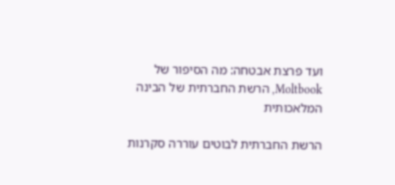ועד פרצת אבטחה: מה הסיפור של Moltbook, הרשת החברתית של הבינה המלאכותית

הרשת החברתית לבוטים עוררה סקרנות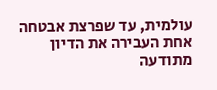עולמית, עד שפרצת אבטחה אחת העבירה את הדיון מתודעה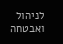לניהול ואבטחה